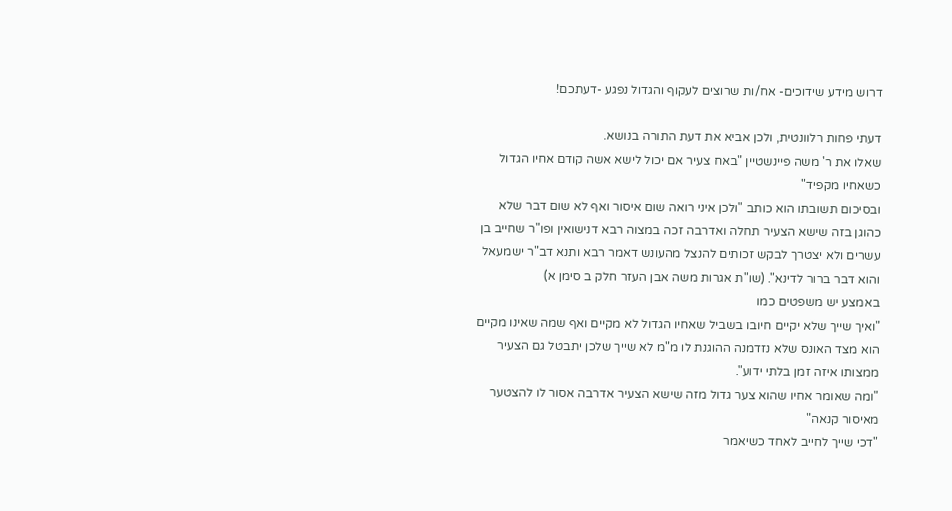דרוש מידע שידוכים- אח/ות שרוצים לעקוף והגדול נפגע -דעתכם!

דעתי פחות רלוונטית, ולכן אביא את דעת התורה בנושא.
שאלו את ר' משה פיינשטיין "באח צעיר אם יכול לישא אשה קודם אחיו הגדול כשאחיו מקפיד"
ובסיכום תשובתו הוא כותב "ולכן איני רואה שום איסור ואף לא שום דבר שלא כהוגן בזה שישא הצעיר תחלה ואדרבה זכה במצוה רבא דנישואין ופו"ר שחייב בן עשרים ולא יצטרך לבקש זכותים להנצל מהעונש דאמר רבא ותנא דב"ר ישמעאל והוא דבר ברור לדינא". (שו"ת אגרות משה אבן העזר חלק ב סימן א)
באמצע יש משפטים כמו
"ואיך שייך שלא יקיים חיובו בשביל שאחיו הגדול לא מקיים ואף שמה שאינו מקיים הוא מצד האונס שלא נזדמנה ההוגנת לו מ"מ לא שייך שלכן יתבטל גם הצעיר ממצותו איזה זמן בלתי ידוע".
"ומה שאומר אחיו שהוא צער גדול מזה שישא הצעיר אדרבה אסור לו להצטער מאיסור קנאה"
"דכי שייך לחייב לאחד כשיאמר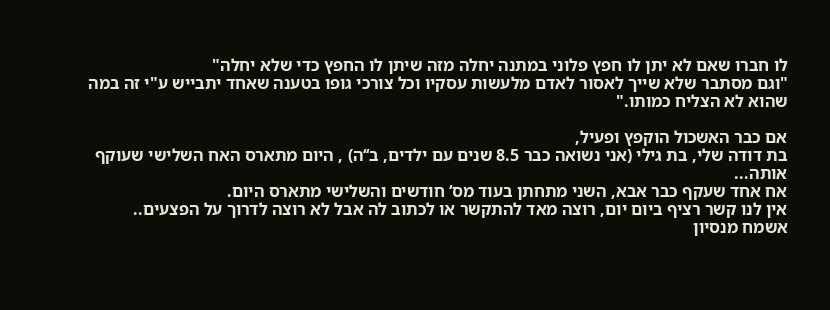לו חברו שאם לא יתן לו חפץ פלוני במתנה יחלה מזה שיתן לו החפץ כדי שלא יחלה"
"וגם מסתבר שלא שייך לאסור לאדם מלעשות עסקיו וכל צורכי גופו בטענה שאחד יתבייש ע"י זה במה שהוא לא הצליח כמותו."

אם כבר האשכול הוקפץ ופעיל,
בת דודה שלי, בת גילי (אני נשואה כבר 8.5 שנים עם ילדים, ב‘‘ה) , היום מתארס האח השלישי שעוקף אותה...
אח אחד שעקף כבר אבא, השני מתחתן בעוד מס‘ חודשים והשלישי מתארס היום.
אין לנו קשר רציף ביום יום, רוצה מאד להתקשר או לכתוב לה אבל לא רוצה לדרוך על הפצעים..
אשמח מנסיון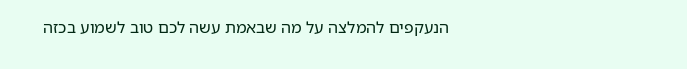הנעקפים להמלצה על מה שבאמת עשה לכם טוב לשמוע בכזה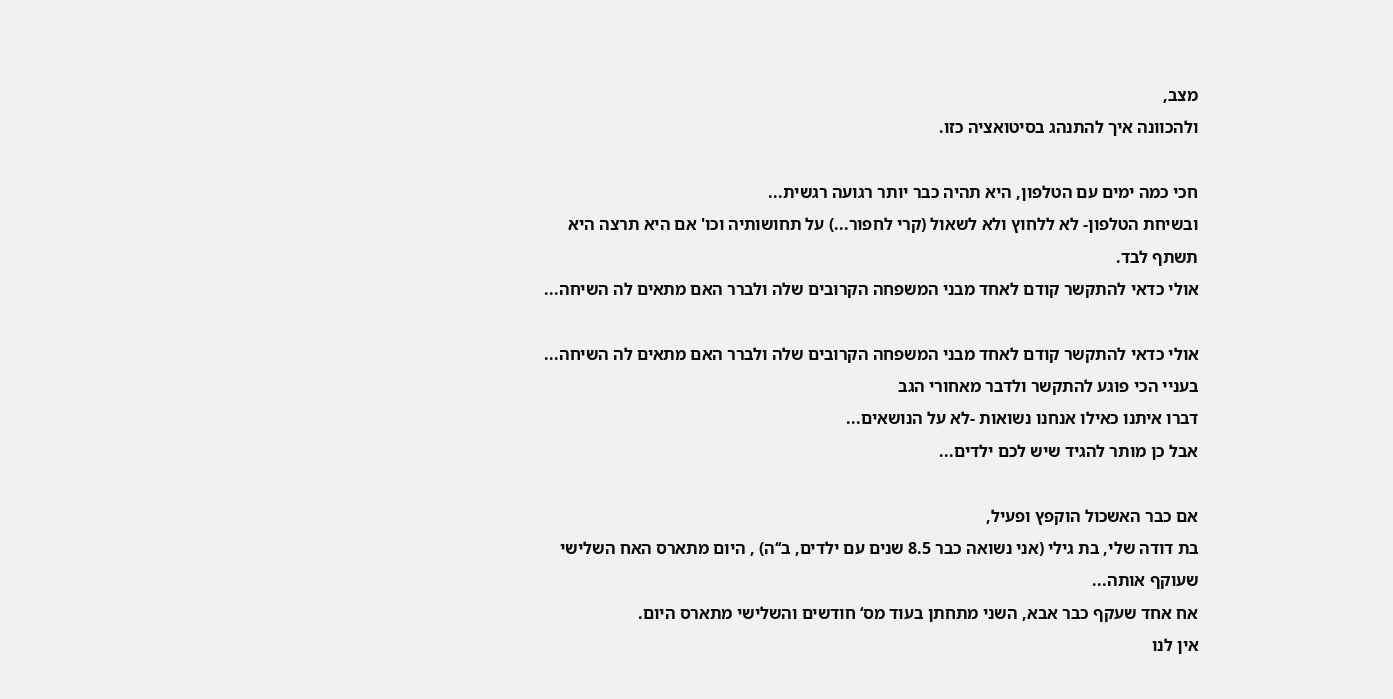מצב,
ולהכוונה איך להתנהג בסיטואציה כזו.

חכי כמה ימים עם הטלפון, היא תהיה כבר יותר רגועה רגשית...
ובשיחת הטלפון- לא ללחוץ ולא לשאול (קרי לחפור...) על תחושותיה וכו' אם היא תרצה היא תשתף לבד.
אולי כדאי להתקשר קודם לאחד מבני המשפחה הקרובים שלה ולברר האם מתאים לה השיחה...

אולי כדאי להתקשר קודם לאחד מבני המשפחה הקרובים שלה ולברר האם מתאים לה השיחה...
בעניי הכי פוגע להתקשר ולדבר מאחורי הגב
דברו איתנו כאילו אנחנו נשואות -לא על הנושאים...
אבל כן מותר להגיד שיש לכם ילדים...

אם כבר האשכול הוקפץ ופעיל,
בת דודה שלי, בת גילי (אני נשואה כבר 8.5 שנים עם ילדים, ב‘‘ה) , היום מתארס האח השלישי שעוקף אותה...
אח אחד שעקף כבר אבא, השני מתחתן בעוד מס‘ חודשים והשלישי מתארס היום.
אין לנו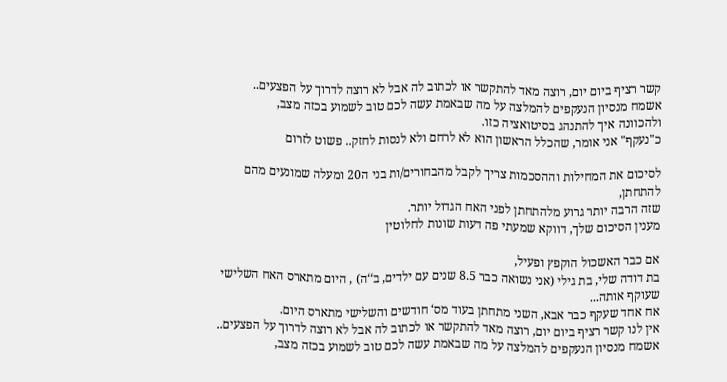קשר רציף ביום יום, רוצה מאד להתקשר או לכתוב לה אבל לא רוצה לדרוך על הפצעים..
אשמח מנסיון הנעקפים להמלצה על מה שבאמת עשה לכם טוב לשמוע בכזה מצב,
ולהכוונה איך להתנהג בסיטואציה כזו.
כ"נעקף" אני אומר, שהכלל הראשון הוא לא לרחם ולא לנסות לחזק.. פשוט לזרום

לסיכום את המחילות וההסכמות צריך לקבל מהבחורים/ות בני ה20 ומעלה שמונעים מהם להתחתן,
שזה הרבה יותר גרוע מלהתחתן לפני האח הגדול יותר.
מענין הסיכום שלך, דווקא שמעתי פה דעות שונות לחלוטין

אם כבר האשכול הוקפץ ופעיל,
בת דודה שלי, בת גילי (אני נשואה כבר 8.5 שנים עם ילדים, ב‘‘ה) , היום מתארס האח השלישי שעוקף אותה...
אח אחד שעקף כבר אבא, השני מתחתן בעוד מס‘ חודשים והשלישי מתארס היום.
אין לנו קשר רציף ביום יום, רוצה מאד להתקשר או לכתוב לה אבל לא רוצה לדרוך על הפצעים..
אשמח מנסיון הנעקפים להמלצה על מה שבאמת עשה לכם טוב לשמוע בכזה מצב,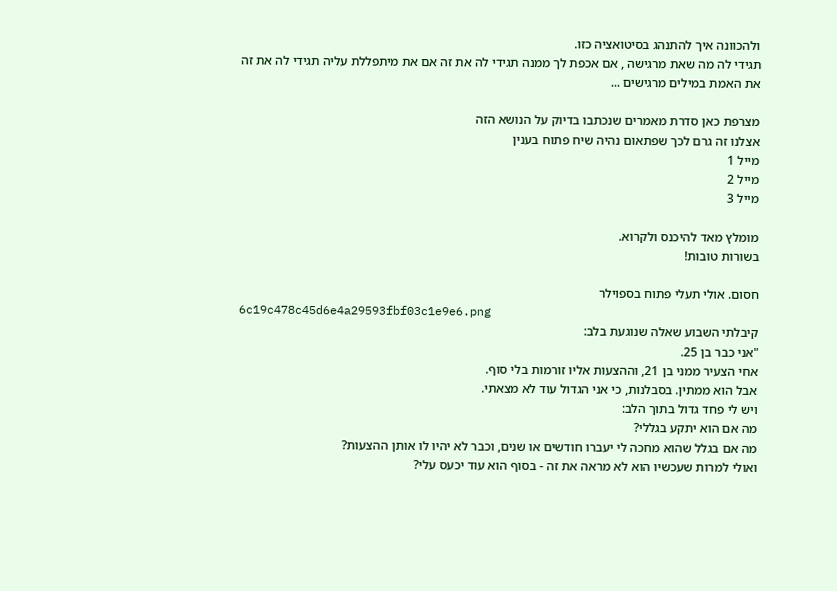ולהכוונה איך להתנהג בסיטואציה כזו.
תגידי לה מה שאת מרגישה , אם אכפת לך ממנה תגידי לה את זה אם את מיתפללת עליה תגידי לה את זה
את האמת במילים מרגישים ...

מצרפת כאן סדרת מאמרים שנכתבו בדיוק על הנושא הזה
אצלנו זה גרם לכך שפתאום נהיה שיח פתוח בענין
מייל 1
מייל 2
מייל 3

מומלץ מאד להיכנס ולקרוא.
בשורות טובות!

חסום. אולי תעלי פתוח בספוילר
6c19c478c45d6e4a29593fbf03c1e9e6.png
קיבלתי השבוע שאלה שנוגעת בלב:
"אני כבר בן 25.
אחי הצעיר ממני בן 21, וההצעות אליו זורמות בלי סוף.
אבל הוא ממתין. בסבלנות, כי אני הגדול עוד לא מצאתי.
ויש לי פחד גדול בתוך הלב:
מה אם הוא יתקע בגללי?
מה אם בגלל שהוא מחכה לי יעברו חודשים או שנים, וכבר לא יהיו לו אותן ההצעות?
ואולי למרות שעכשיו הוא לא מראה את זה - בסוף הוא עוד יכעס עלי?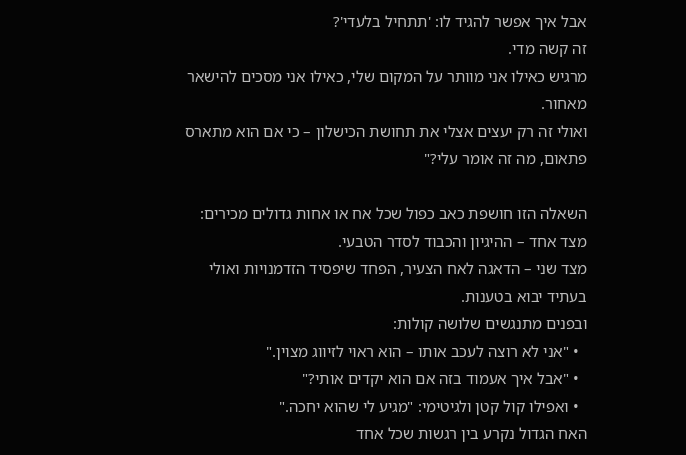אבל איך אפשר להגיד לו: 'תתחיל בלעדי'?
זה קשה מדי.
מרגיש כאילו אני מוותר על המקום שלי, כאילו אני מסכים להישאר מאחור.
ואולי זה רק יעצים אצלי את תחושת הכישלון – כי אם הוא מתארס פתאום, מה זה אומר עלי?"

השאלה הזו חושפת כאב כפול שכל אח או אחות גדולים מכירים:
מצד אחד – ההיגיון והכבוד לסדר הטבעי.
מצד שני – הדאגה לאח הצעיר, הפחד שיפסיד הזדמנויות ואולי בעתיד יבוא בטענות.
ובפנים מתנגשים שלושה קולות:
  • "אני לא רוצה לעכב אותו – הוא ראוי לזיווג מצוין."
  • "אבל איך אעמוד בזה אם הוא יקדים אותי?"
  • ואפילו קול קטן ולגיטימי: "מגיע לי שהוא יחכה."
האח הגדול נקרע בין רגשות שכל אחד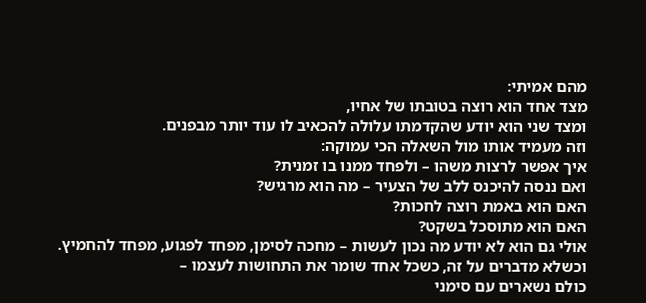מהם אמיתי:
מצד אחד הוא רוצה בטובתו של אחיו,
ומצד שני הוא יודע שהקדמתו עלולה להכאיב לו עוד יותר מבפנים.
וזה מעמיד אותו מול השאלה הכי עמוקה:
איך אפשר לרצות משהו – ולפחד ממנו בו זמנית?
ואם ננסה להיכנס ללב של הצעיר – מה הוא מרגיש?
האם הוא באמת רוצה לחכות?
האם הוא מתוסכל בשקט?
אולי גם הוא לא יודע מה נכון לעשות – מחכה לסימן, מפחד לפגוע, מפחד להחמיץ.
וכשלא מדברים על זה, כשכל אחד שומר את התחושות לעצמו –
כולם נשארים עם סימני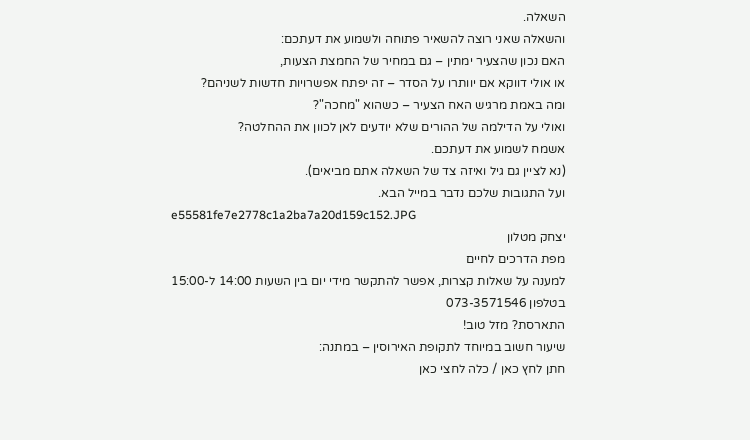השאלה.
והשאלה שאני רוצה להשאיר פתוחה ולשמוע את דעתכם:
האם נכון שהצעיר ימתין – גם במחיר של החמצת הצעות,
או אולי דווקא אם יוותרו על הסדר – זה יפתח אפשרויות חדשות לשניהם?
ומה באמת מרגיש האח הצעיר – כשהוא "מחכה"?
ואולי על הדילמה של ההורים שלא יודעים לאן לכוון את ההחלטה?
אשמח לשמוע את דעתכם.
(נא לציין גם גיל ואיזה צד של השאלה אתם מביאים).
ועל התגובות שלכם נדבר במייל הבא.
e55581fe7e2778c1a2ba7a20d159c152.JPG
יצחק מטלון
מפת הדרכים לחיים
למענה על שאלות קצרות, אפשר להתקשר מידי יום בין השעות 14:00 ל-15:00
בטלפון 073-3571546
התארסת? מזל טוב!
שיעור חשוב במיוחד לתקופת האירוסין – במתנה:
חתן לחץ כאן / כלה לחצי כאן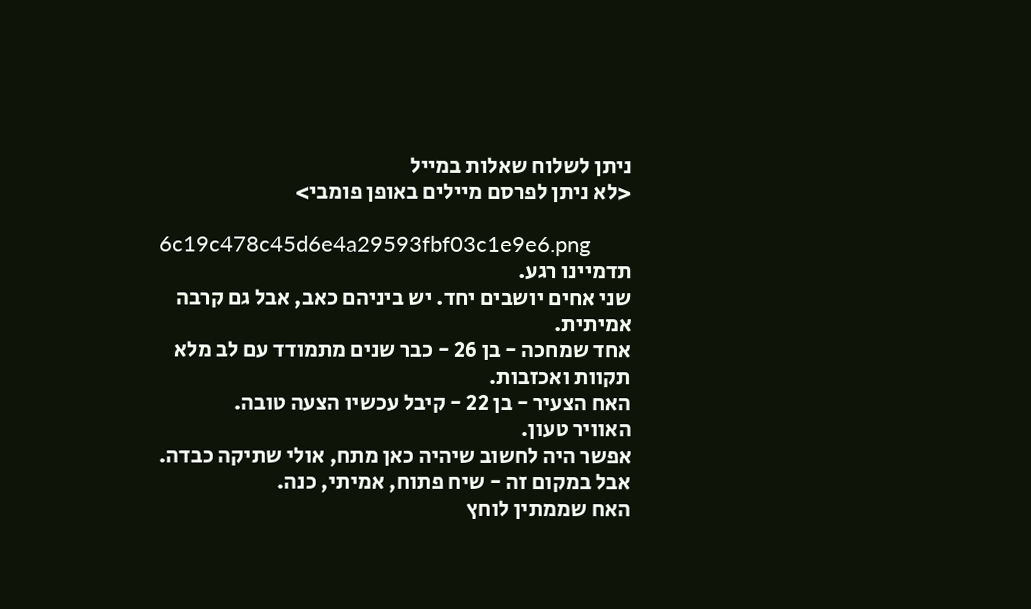ניתן לשלוח שאלות במייל
<לא ניתן לפרסם מיילים באופן פומבי>

6c19c478c45d6e4a29593fbf03c1e9e6.png
תדמיינו רגע.
שני אחים יושבים יחד. יש ביניהם כאב, אבל גם קרבה אמיתית.
אחד שמחכה - בן 26 - כבר שנים מתמודד עם לב מלא תקוות ואכזבות.
האח הצעיר - בן 22 - קיבל עכשיו הצעה טובה.
האוויר טעון.
אפשר היה לחשוב שיהיה כאן מתח, אולי שתיקה כבדה.
אבל במקום זה - שיח פתוח, אמיתי, כנה.
האח שממתין לוחץ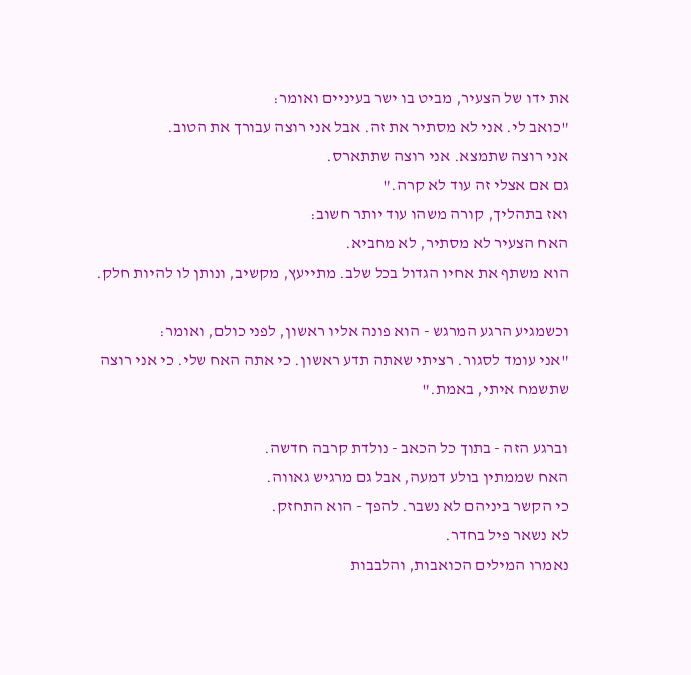את ידו של הצעיר, מביט בו ישר בעיניים ואומר:
"כואב לי. אני לא מסתיר את זה. אבל אני רוצה עבורך את הטוב.
אני רוצה שתמצא. אני רוצה שתתארס.
גם אם אצלי זה עוד לא קרה."
ואז בתהליך, קורה משהו עוד יותר חשוב:
האח הצעיר לא מסתיר, לא מחביא.
הוא משתף את אחיו הגדול בכל שלב. מתייעץ, מקשיב, ונותן לו להיות חלק.

וכשמגיע הרגע המרגש - הוא פונה אליו ראשון, לפני כולם, ואומר:
"אני עומד לסגור. רציתי שאתה תדע ראשון. כי אתה האח שלי. כי אני רוצה שתשמח איתי, באמת."

וברגע הזה - בתוך כל הכאב - נולדת קרבה חדשה.
האח שממתין בולע דמעה, אבל גם מרגיש גאווה.
כי הקשר ביניהם לא נשבר. להפך - הוא התחזק.
לא נשאר פיל בחדר.
נאמרו המילים הכואבות, והלבבות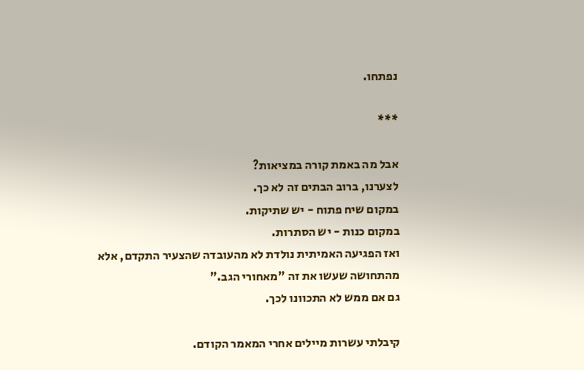נפתחו.

***

אבל מה באמת קורה במציאות?
לצערנו, ברוב הבתים זה לא כך.
במקום שיח פתוח - יש שתיקות.
במקום כנות - יש הסתרות.
ואז הפגיעה האמיתית נולדת לא מהעובדה שהצעיר התקדם, אלא מהתחושה שעשו את זה "מאחורי הגב."
גם אם ממש לא התכוונו לכך.

קיבלתי עשרות מיילים אחרי המאמר הקודם.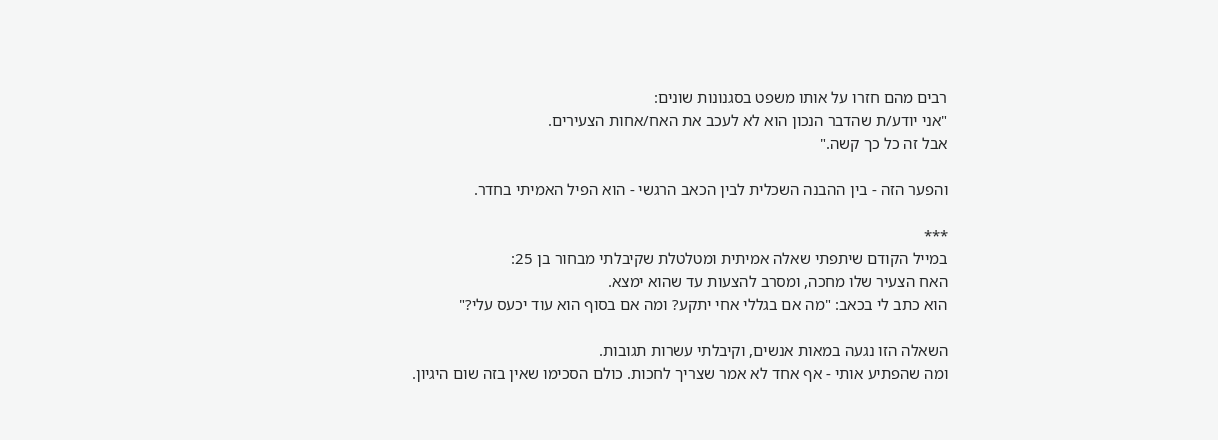רבים מהם חזרו על אותו משפט בסגנונות שונים:
"אני יודע/ת שהדבר הנכון הוא לא לעכב את האח/אחות הצעירים.
אבל זה כל כך קשה."

והפער הזה - בין ההבנה השכלית לבין הכאב הרגשי - הוא הפיל האמיתי בחדר.

***
במייל הקודם שיתפתי שאלה אמיתית ומטלטלת שקיבלתי מבחור בן 25:
האח הצעיר שלו מחכה, ומסרב להצעות עד שהוא ימצא.
הוא כתב לי בכאב: "מה אם בגללי אחי יתקע? ומה אם בסוף הוא עוד יכעס עלי?"

השאלה הזו נגעה במאות אנשים, וקיבלתי עשרות תגובות.
ומה שהפתיע אותי - אף אחד לא אמר שצריך לחכות. כולם הסכימו שאין בזה שום היגיון.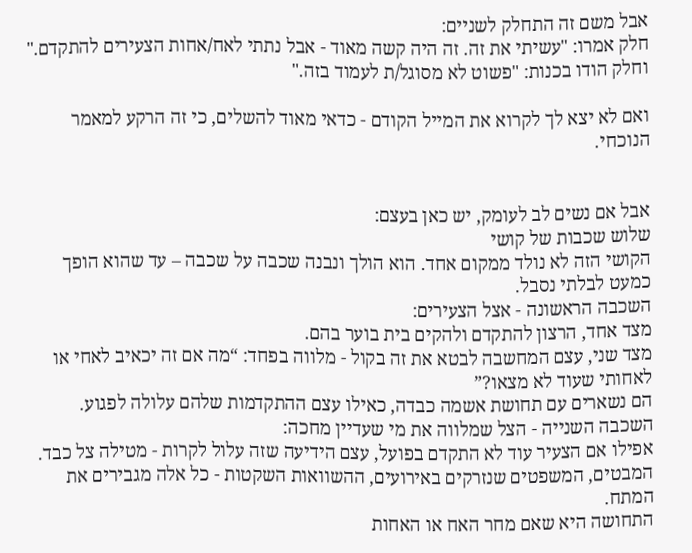אבל משם זה התחלק לשניים:
חלק אמרו: "עשיתי את זה. זה היה קשה מאוד - אבל נתתי לאח/אחות הצעירים להתקדם."
וחלק הודו בכנות: "פשוט לא מסוגל/ת לעמוד בזה."

ואם לא יצא לך לקרוא את המייל הקודם - כדאי מאוד להשלים, כי זה הרקע למאמר הנוכחי.


אבל אם נשים לב לעומק, יש כאן בעצם:
שלוש שכבות של קושי
הקושי הזה לא נולד ממקום אחד. הוא הולך ונבנה שכבה על שכבה – עד שהוא הופך כמעט לבלתי נסבל.
השכבה הראשונה - אצל הצעירים:
מצד אחד, הרצון להתקדם ולהקים בית בוער בהם.
מצד שני, עצם המחשבה לבטא את זה בקול - מלווה בפחד: “מה אם זה יכאיב לאחי או לאחותי שעוד לא מצאו?”
הם נשארים עם תחושת אשמה כבדה, כאילו עצם ההתקדמות שלהם עלולה לפגוע.
השכבה השנייה - הצל שמלווה את מי שעדיין מחכה:
אפילו אם הצעיר עוד לא התקדם בפועל, עצם הידיעה שזה עלול לקרות - מטילה צל כבד.
המבטים, המשפטים שנזרקים באירועים, ההשוואות השקטות - כל אלה מגבירים את המתח.
התחושה היא שאם מחר האח או האחות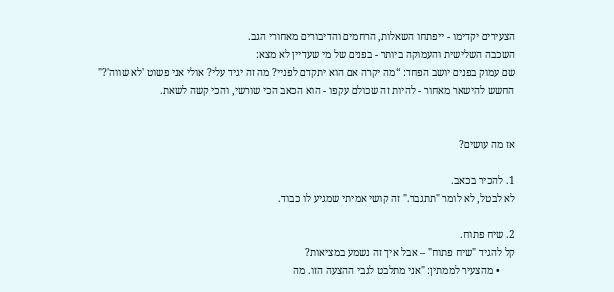הצעירים יקדימו - ייפתחו השאלות, הרחמים והדיבורים מאחורי הגב.
השכבה השלישית והעמוקה ביותר - בפנים של מי שעדיין לא מצא:
שם עמוק בפנים יושב הפחד: “מה יקרה אם הוא יתקדם לפניי? מה זה יגיד עלי? אולי אני פשוט 'לא שווה'?"
החשש להישאר מאחור - להיות זה שכולם עקפו - הוא הכאב הכי שורשי, והכי קשה לשאת.


אז מה עושים?

1. להכיר בכאב.
לא לבטל, לא לומר "תתגבר." זה קושי אמיתי שמגיע לו כבוד.

2. שיח פתוח.
קל להגיד "שיח פתוח" – אבל איך זה נשמע במציאות?
      • מהצעיר לממתין: "אני מתלבט לגבי ההצעה הזו. מה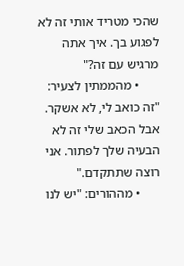שהכי מטריד אותי זה לא לפגוע בך. איך אתה מרגיש עם זה?"
      • מהממתין לצעיר: "זה כואב לי, לא אשקר. אבל הכאב שלי זה לא הבעיה שלך לפתור. אני רוצה שתתקדם."
      • מההורים: "יש לנו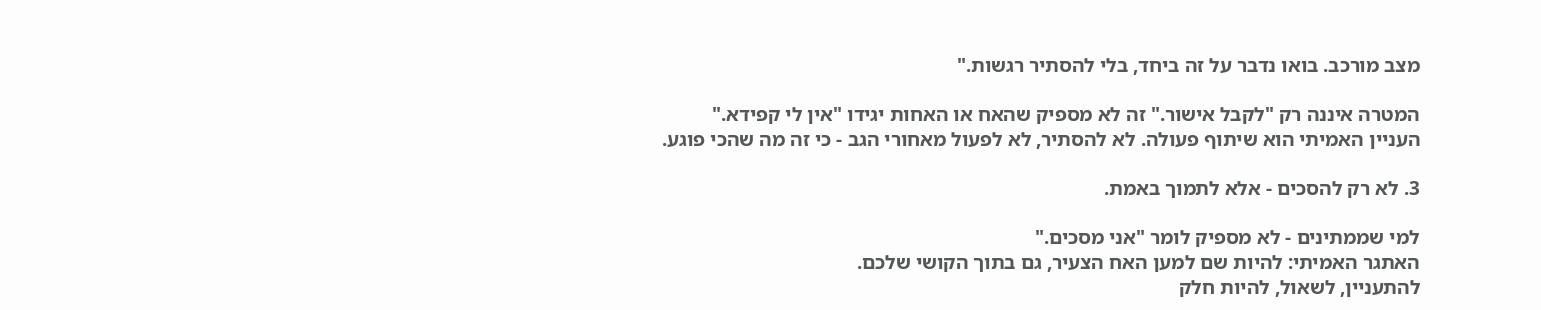מצב מורכב. בואו נדבר על זה ביחד, בלי להסתיר רגשות."

המטרה איננה רק "לקבל אישור." זה לא מספיק שהאח או האחות יגידו "אין לי קפידא."
העניין האמיתי הוא שיתוף פעולה. לא להסתיר, לא לפעול מאחורי הגב - כי זה מה שהכי פוגע.

3. לא רק להסכים - אלא לתמוך באמת.

למי שממתינים - לא מספיק לומר "אני מסכים."
האתגר האמיתי: להיות שם למען האח הצעיר, גם בתוך הקושי שלכם.
להתעניין, לשאול, להיות חלק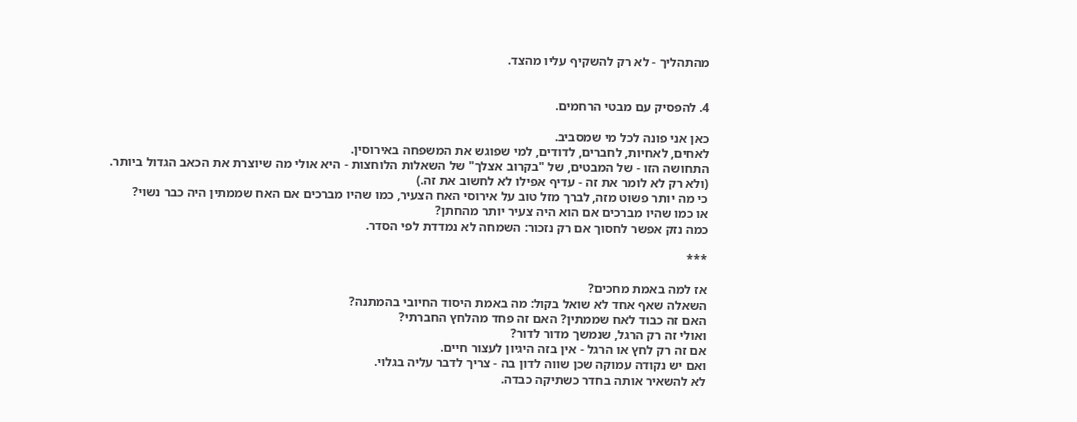מהתהליך - לא רק להשקיף עליו מהצד.


4. להפסיק עם מבטי הרחמים.

כאן אני פונה לכל מי שמסביב.
לאחים, לאחיות, לחברים, לדודים, למי שפוגש את המשפחה באירוסין.
התחושה הזו - של המבטים, של "בקרוב אצלך" של השאלות הלוחצות - היא אולי מה שיוצרת את הכאב הגדול ביותר.
(ולא רק לא לומר את זה - עדיף אפילו לא לחשוב את זה.)
כי מה יותר פשוט מזה, לברך מזל טוב על אירוסי האח הצעיר, כמו שהיו מברכים אם האח שממתין היה כבר נשוי?
או כמו שהיו מברכים אם הוא היה צעיר יותר מהחתן?
כמה נזק אפשר לחסוך אם רק נזכור: השמחה לא נמדדת לפי הסדר.

***

אז למה באמת מחכים?
השאלה שאף אחד לא שואל בקול: מה באמת היסוד החיובי בהמתנה?
האם זה כבוד לאח שממתין? האם זה פחד מהלחץ החברתי?
ואולי זה רק הרגל, שנמשך מדור לדור?
אם זה רק לחץ או הרגל - אין בזה היגיון לעצור חיים.
ואם יש נקודה עמוקה שכן שווה לדון בה - צריך לדבר עליה בגלוי.
לא להשאיר אותה בחדר כשתיקה כבדה.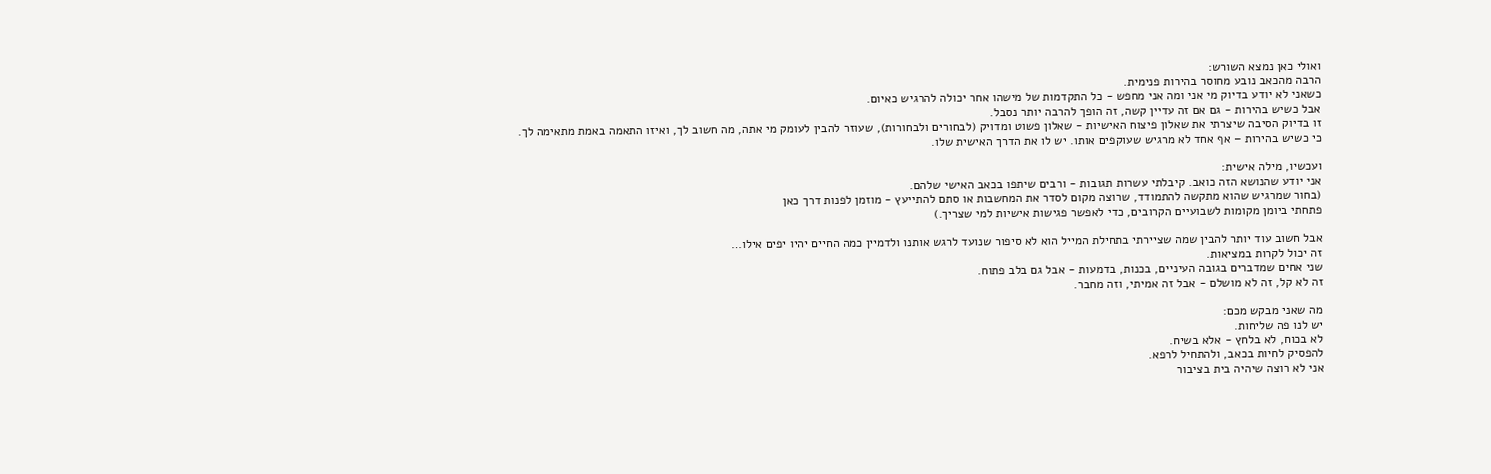ואולי כאן נמצא השורש:
הרבה מהכאב נובע מחוסר בהירות פנימית.
כשאני לא יודע בדיוק מי אני ומה אני מחפש - כל התקדמות של מישהו אחר יכולה להרגיש כאיום.
אבל כשיש בהירות - גם אם זה עדיין קשה, זה הופך להרבה יותר נסבל.
זו בדיוק הסיבה שיצרתי את שאלון פיצוח האישיות - שאלון פשוט ומדויק (לבחורים ולבחורות), שעוזר להבין לעומק מי אתה, מה חשוב לך, ואיזו התאמה באמת מתאימה לך.
כי כשיש בהירות – אף אחד לא מרגיש שעוקפים אותו. יש לו את הדרך האישית שלו.

ועכשיו, מילה אישית:
אני יודע שהנושא הזה כואב. קיבלתי עשרות תגובות - ורבים שיתפו בכאב האישי שלהם.
(בחור שמרגיש שהוא מתקשה להתמודד, שרוצה מקום לסדר את המחשבות או סתם להתייעץ - מוזמן לפנות דרך כאן
פתחתי ביומן מקומות לשבועיים הקרובים, כדי לאפשר פגישות אישיות למי שצריך.)

אבל חשוב עוד יותר להבין שמה שציירתי בתחילת המייל הוא לא סיפור שנועד לרגש אותנו ולדמיין כמה החיים יהיו יפים אילו…
זה יכול לקרות במציאות.
שני אחים שמדברים בגובה העיניים, בכנות, בדמעות - אבל גם בלב פתוח.
זה לא קל, זה לא מושלם - אבל זה אמיתי, וזה מחבר.

מה שאני מבקש מכם:
יש לנו פה שליחות.
לא בכוח, לא בלחץ - אלא בשיח.
להפסיק לחיות בכאב, ולהתחיל לרפא.
אני לא רוצה שיהיה בית בציבור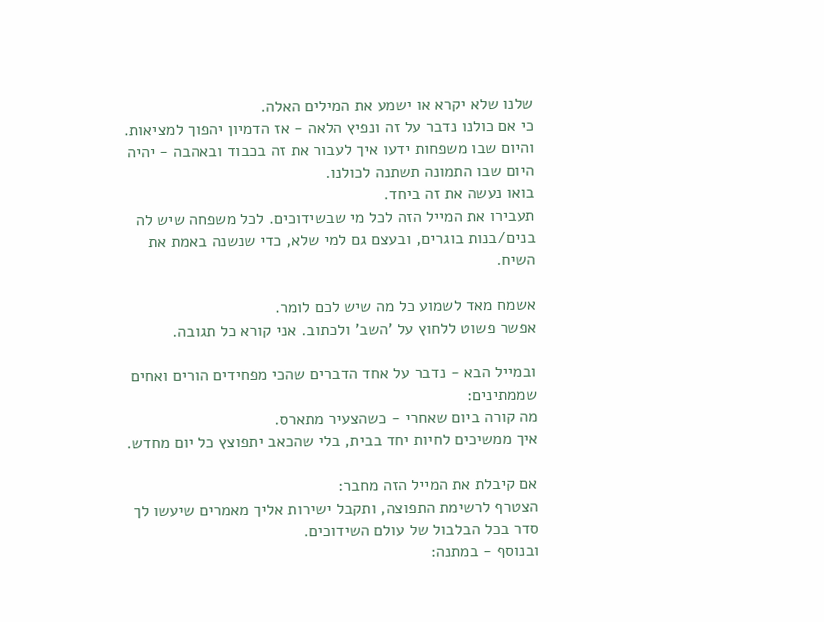שלנו שלא יקרא או ישמע את המילים האלה.
כי אם כולנו נדבר על זה ונפיץ הלאה - אז הדמיון יהפוך למציאות.
והיום שבו משפחות ידעו איך לעבור את זה בכבוד ובאהבה - יהיה היום שבו התמונה תשתנה לכולנו.
בואו נעשה את זה ביחד.
תעבירו את המייל הזה לכל מי שבשידוכים. לכל משפחה שיש לה בנים/בנות בוגרים, ובעצם גם למי שלא, כדי שנשנה באמת את השיח.

אשמח מאד לשמוע כל מה שיש לכם לומר.
אפשר פשוט ללחוץ על 'השב' ולכתוב. אני קורא כל תגובה.

ובמייל הבא - נדבר על אחד הדברים שהכי מפחידים הורים ואחים שממתינים:
מה קורה ביום שאחרי - כשהצעיר מתארס.
איך ממשיכים לחיות יחד בבית, בלי שהכאב יתפוצץ כל יום מחדש.

אם קיבלת את המייל הזה מחבר:
הצטרף לרשימת התפוצה, ותקבל ישירות אליך מאמרים שיעשו לך סדר בכל הבלבול של עולם השידוכים.
ובנוסף - במתנה: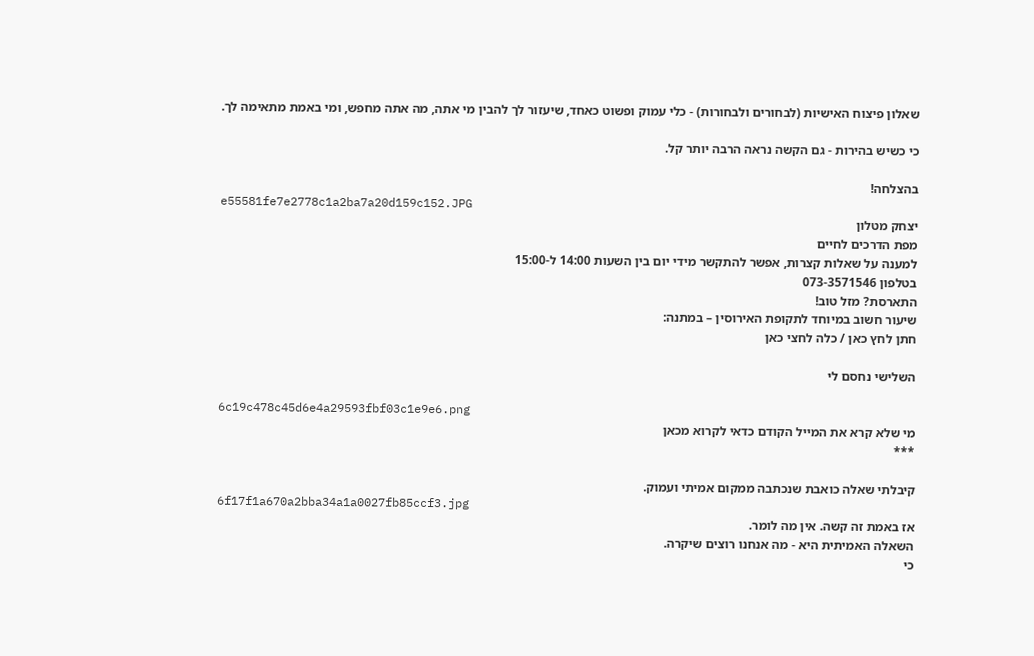שאלון פיצוח האישיות (לבחורים ולבחורות) - כלי עמוק ופשוט כאחד, שיעזור לך להבין מי אתה, מה אתה מחפש, ומי באמת מתאימה לך.

כי כשיש בהירות - גם הקשה נראה הרבה יותר קל.

בהצלחה!
e55581fe7e2778c1a2ba7a20d159c152.JPG
יצחק מטלון
מפת הדרכים לחיים
למענה על שאלות קצרות, אפשר להתקשר מידי יום בין השעות 14:00 ל-15:00
בטלפון 073-3571546
התארסת? מזל טוב!
שיעור חשוב במיוחד לתקופת האירוסין – במתנה:
חתן לחץ כאן / כלה לחצי כאן

השלישי נחסם לי

6c19c478c45d6e4a29593fbf03c1e9e6.png
מי שלא קרא את המייל הקודם כדאי לקרוא מכאן
***

קיבלתי שאלה כואבת שנכתבה ממקום אמיתי ועמוק.
6f17f1a670a2bba34a1a0027fb85ccf3.jpg
אז באמת זה קשה. אין מה לומר.
השאלה האמיתית היא - מה אנחנו רוצים שיקרה.
כי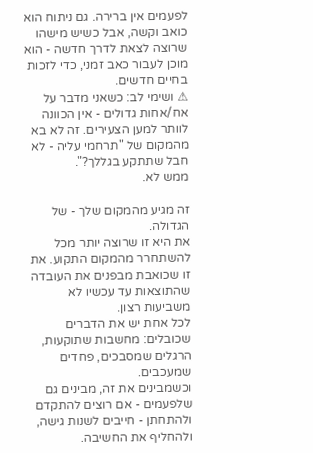לפעמים אין ברירה. גם ניתוח הוא כואב וקשה, אבל כשיש מישהו שרוצה לצאת לדרך חדשה - הוא מוכן לעבור כאב זמני, כדי לזכות בחיים חדשים.
⚠ ושימי לב: כשאני מדבר על אח/אחות גדולים - אין הכוונה לוותר למען הצעירים. זה לא בא מהמקום של "תרחמי עליה - לא חבל שתתקע בגללך?".
ממש לא.

זה מגיע מהמקום שלך - של הגדולה.
את היא זו שרוצה יותר מכל להשתחרר מהמקום התקוע. את זו שכואבת מבפנים את העובדה שהתוצאות עד עכשיו לא משביעות רצון.
לכל אחת יש את הדברים שכובלים: מחשבות שתוקעות, הרגלים שמסבכים, פחדים שמעכבים.
וכשמבינים את זה, מבינים גם שלפעמים - אם רוצים להתקדם ולהתחתן - חייבים לשנות גישה, ולהחליף את החשיבה.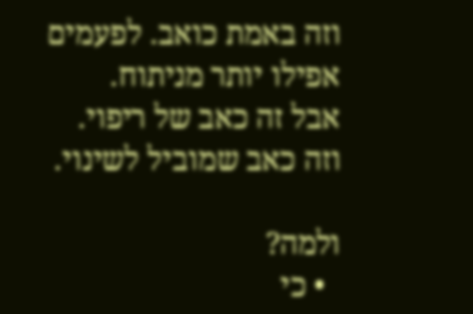וזה באמת כואב. לפעמים אפילו יותר מניתוח.
אבל זה כאב של ריפוי.
וזה כאב שמוביל לשינוי.

ולמה?
  • כי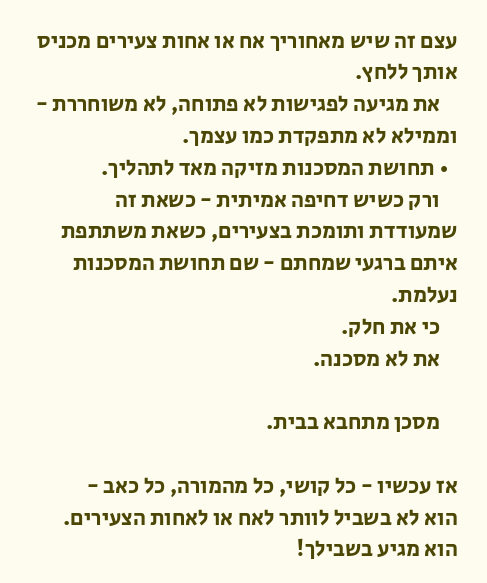עצם זה שיש מאחוריך אח או אחות צעירים מכניס אותך ללחץ.
    את מגיעה לפגישות לא פתוחה, לא משוחררת - וממילא לא מתפקדת כמו עצמך.
  • תחושת המסכנות מזיקה מאד לתהליך.
    ורק כשיש דחיפה אמיתית - כשאת זה שמעודדת ותומכת בצעירים, כשאת משתתפת איתם ברגעי שמחתם - שם תחושת המסכנות נעלמת.
    כי את חלק.
    את לא מסכנה.

    מסכן מתחבא בבית.

אז עכשיו - כל קושי, כל מהמורה, כל כאב -
הוא לא בשביל לוותר לאח או לאחות הצעירים.
הוא מגיע בשבילך!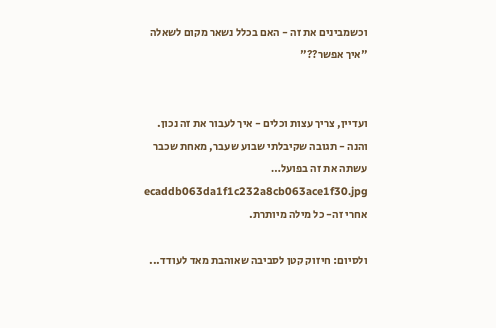וכשמבינים את זה - האם בכלל נשאר מקום לשאלה "איך אפשר??"


ועדיין, צריך עצות וכלים - איך לעבור את זה נכון.
והנה - תגובה שקיבלתי שבוע שעבר, מאחת שכבר עשתה את זה בפועל…
ecaddb063da1f1c232a8cb063ace1f30.jpg
אחרי זה- כל מילה מיותרת.

ולסיום: חיזוק קטן לסביבה שאוהבת מאד לעודד...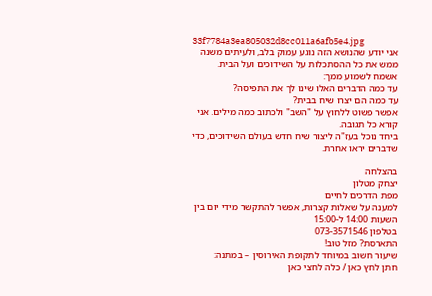33f7784a3ea805032d8cc011a6afb5e4.jpg
אני יודע שהנושא הזה נוגע עמוק בלב, ולעיתים משנה ממש את כל ההסתכלות על השידוכים ועל הבית.
אשמח לשמוע ממך:
עד כמה הדברים האלו שינו לך את התפיסה?
עד כמה הם יצרו שיח בבית?
אפשר פשוט ללחוץ על "השב" ולכתוב כמה מילים. אני קורא כל תגובה.
ביחד נוכל בעז"ה ליצור שיח חדש בעולם השידוכים, כדי שדברים יראו אחרת.

בהצלחה
יצחק מטלון
מפת הדרכים לחיים
למענה על שאלות קצרות, אפשר להתקשר מידי יום בין השעות 14:00 ל-15:00
בטלפון 073-3571546
התארסת? מזל טוב!
שיעור חשוב במיוחד לתקופת האירוסין – במתנה:
חתן לחץ כאן / כלה לחצי כאן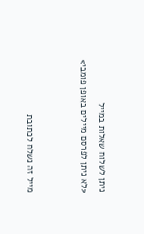ניתן לשלוח שאלות במייל
<לא ניתן לפרסם מיילים באופן פומבי>


מייל זה נשלח לכתובת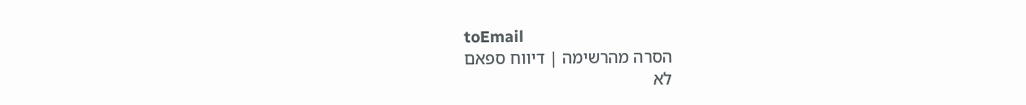toEmail
הסרה מהרשימה | דיווח ספאם
לא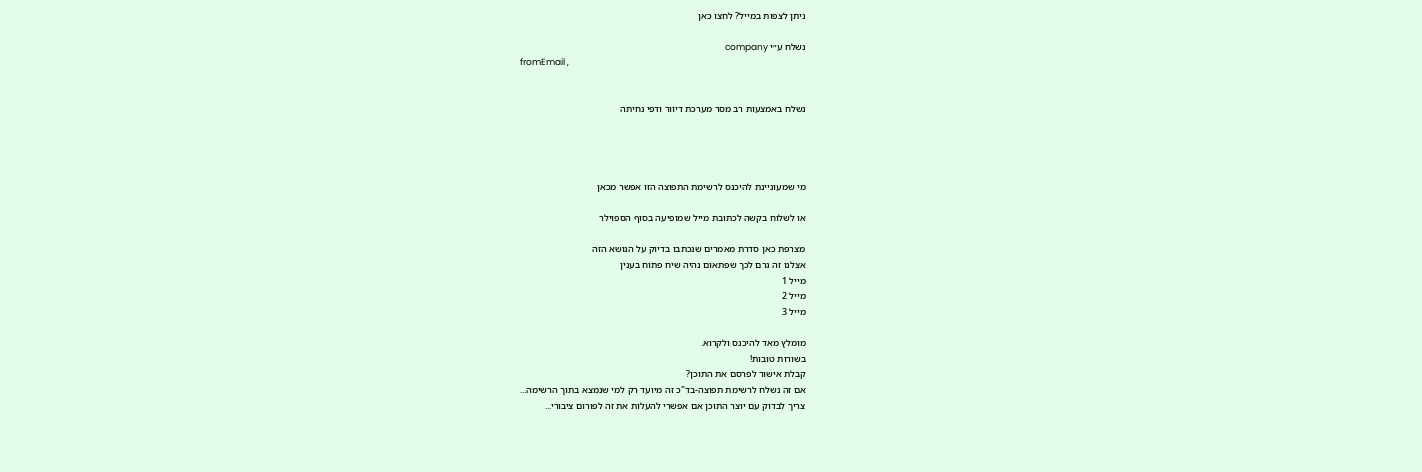ניתן לצפות במייל? לחצו כאן

נשלח ע״י company
fromEmail ,


נשלח באמצעות רב מסר מערכת דיוור ודפי נחיתה




מי שמעוניינת להיכנס לרשימת התפוצה הזו אפשר מכאן

או לשלוח בקשה לכתובת מייל שמופיעה בסוף הספוילר

מצרפת כאן סדרת מאמרים שנכתבו בדיוק על הנושא הזה
אצלנו זה גרם לכך שפתאום נהיה שיח פתוח בענין
מייל 1
מייל 2
מייל 3

מומלץ מאד להיכנס ולקרוא.
בשורות טובות!
קבלת אישור לפרסם את התוכן?
אם זה נשלח לרשימת תפוצה-בד"כ זה מיועד רק למי שנמצא בתוך הרשימה...
צריך לבדוק עם יוצר התוכן אם אפשרי להעלות את זה לפורום ציבורי...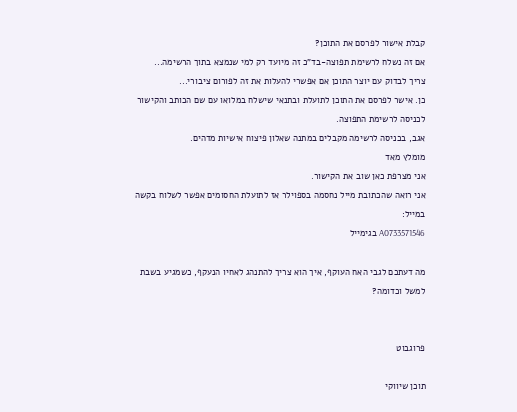קבלת אישור לפרסם את התוכן?
אם זה נשלח לרשימת תפוצה-בד"כ זה מיועד רק למי שנמצא בתוך הרשימה...
צריך לבדוק עם יוצר התוכן אם אפשרי להעלות את זה לפורום ציבורי...
כן. אישר לפרסם את התוכן לתועלת ובתנאי שישלח במלואו עם שם הכותב והקישור לכניסה לרשימת התפוצה.
אגב, בכניסה לרשימה מקבלים במתנה שאלון פיצוח אישיות מדהים.
מומלץ מאד
אני מצרפת כאן שוב את הקישור.
אני רואה שהכתובת מייל נחסמה בספוילר אז לתועלת החסומים אפשר לשלוח בקשה במייל:
A0733571546 בגימייל

מה דעתכם לגבי האח העוקף, איך הוא צריך להתנהג לאחיו הנעקף, כשמגיע בשבת למשל וכדומה?


פרוגבוט

תוכן שיווקי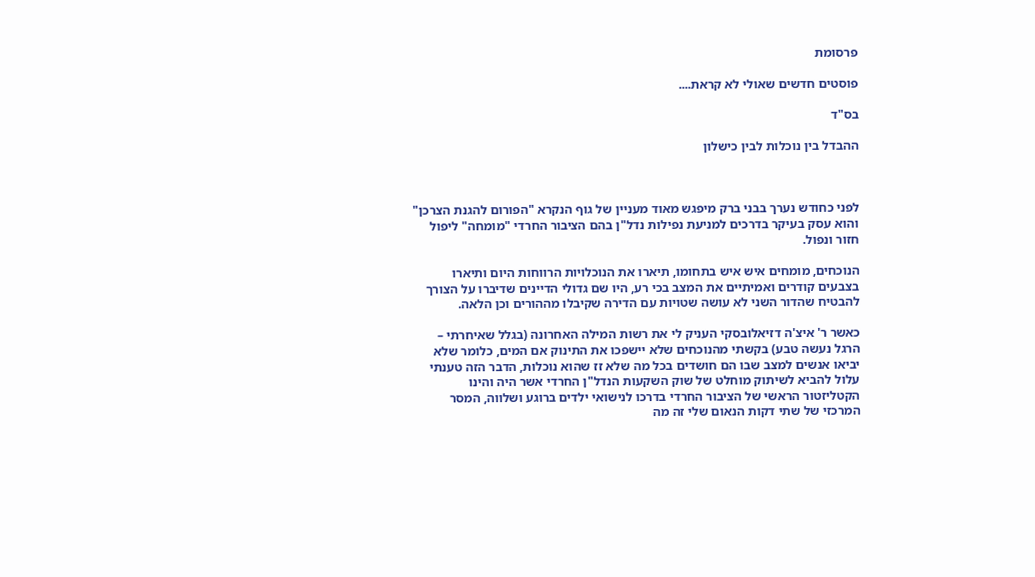פרסומת

פוסטים חדשים שאולי לא קראת....

בס"ד

ההבדל בין נוכלות לבין כישלון



לפני כחודש נערך בבני ברק מיפגש מאוד מעניין של גוף הנקרא "הפורום להגנת הצרכן" והוא עסק בעיקר בדרכים למניעת נפילות נדל"ן בהם הציבור החרדי "מומחה" ליפול חזור ונפול.

הנוכחים, מומחים איש איש בתחומו, תיארו את הנוכלויות הרווחות היום ותיארו בצבעים קודרים ואמיתיים את המצב בכי רע, היו שם גדולי הדיינים שדיברו על הצורך להבטיח שהדור השני לא עושה שטויות עם הדירה שקיבלו מההורים וכן הלאה.

כאשר ר' איצ'ה דזיאלובסקי העניק לי את רשות המילה האחרונה (בגלל שאיחרתי – הרגל נעשה טבע) בקשתי מהנוכחים שלא יישפכו את התינוק אם המים, כלומר שלא יביאו אנשים למצב שבו הם חושדים בכל מה שלא זז שהוא נוכלות, הדבר הזה טענתי עלול להביא לשיתוק מוחלט של שוק השקעות הנדל"ן החרדי אשר היה והינו הקטליזטור הראשי של הציבור החרדי בדרכו לנישואי ילדים ברוגע ושלווה, המסר המרכזי של שתי דקות הנאום שלי זה מה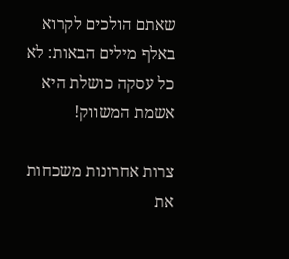שאתם הולכים לקרוא באלף מילים הבאות: לא כל עסקה כושלת היא אשמת המשווק!

צרות אחרונות משכחות את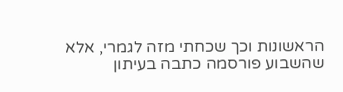הראשונות וכך שכחתי מזה לגמרי, אלא שהשבוע פורסמה כתבה בעיתון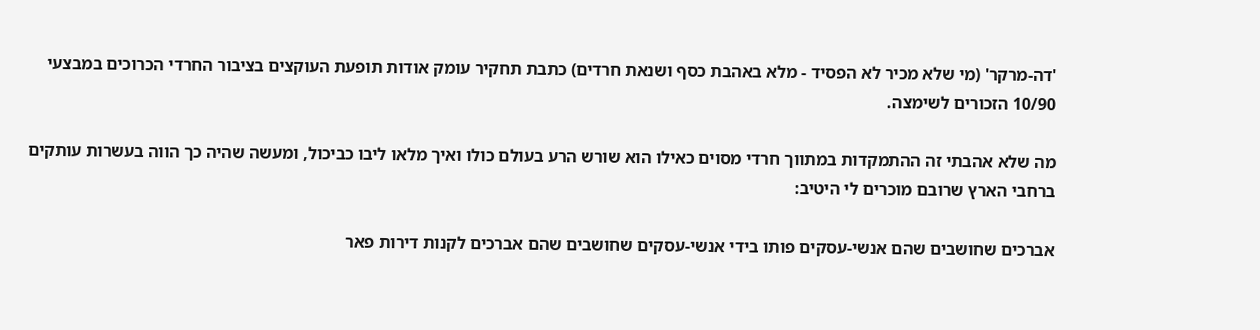'דה-מרקר' (מי שלא מכיר לא הפסיד - מלא באהבת כסף ושנאת חרדים) כתבת תחקיר עומק אודות תופעת העוקצים בציבור החרדי הכרוכים במבצעי 10/90 הזכורים לשימצה.

מה שלא אהבתי זה ההתמקדות במתווך חרדי מסוים כאילו הוא שורש הרע בעולם כולו ואיך מלאו ליבו כביכול, ומעשה שהיה כך הווה בעשרות עותקים ברחבי הארץ שרובם מוכרים לי היטיב:

אברכים שחושבים שהם אנשי-עסקים פותו בידי אנשי-עסקים שחושבים שהם אברכים לקנות דירות פאר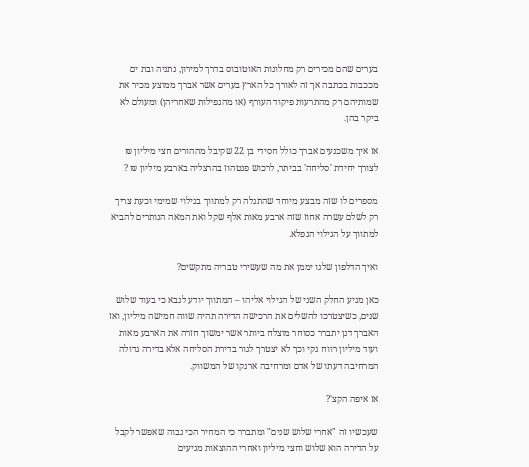בערים שהם מכירים רק מחלונות האוטובוס בדרך למירון, נתניה ובת ים מככבות בכתבה אך זה לאורך כל הארץ בערים אשר אברך ממוצע מכיר את שמותיהם רק מהתרעות פיקוד העורף (או מהנפילות שאחריהן) ומעולם לא ביקר בהן.

אז איך משכנעים אברך כולל חסידי בן 22 שקיבל מההורים חצי מיליון ₪ לצורך יחידת 'סליחה' בביתר, לרכוש פנטהוז בהרצליה בארבע מיליון ₪ ?

מספרים לו שזה מבצע מיוחד שהתגלה רק למתווך בגילוי שמימי וכעת צריך רק לשלם עשרה אחוז שזה ארבע מאות אלף שקל ואת המאה הנותרים להביא למתווך על הגילוי הנפלא.

ואיך הדלפון שלנו יממן את מה שעשירי טבריה מתקשים?

כאן מגיע החלק השני של הגילוי אליהו – המתווך יודע לנבא כי בעוד שלוש שנים, כשיצטרכו להשלים את הרכישה הדירה תהיה שווה חמישה מיליון, ואז האברך דנן יתברר כסוחר מוצלח ביותר אשר ימשוך חזרה את הארבע מאות ועוד מיליון רווח נקי וכך לא יצטרך לגור בדירת הסליחה אלא בדירה גדולה המרחיבה דעתו של אדם ומרחיבה ארנקו של המשווק.

אז איפה הקצ'?

שעכשיו זה "אחרי שלוש שנים" ומתברר כי המחיר הכי גבוה שאפשר לקבל על הדירה הוא שלוש וחצי מיליון ואחרי ההוצאות מגיעים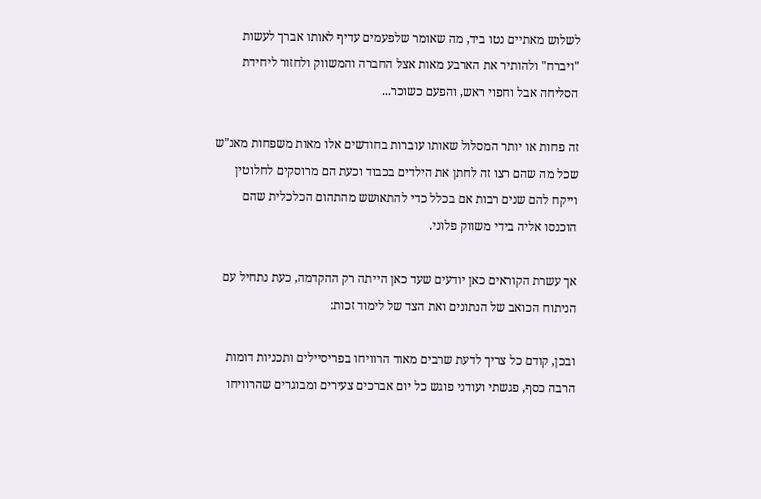לשלוש מאתיים נטו ביד, מה שאומר שלפעמים עדיף לאותו אברך לעשות "ויברח" ולהותיר את הארבע מאות אצל החברה והמשווק ולחזור ליחידת הסליחה אבל וחפוי ראש, והפעם כשוכר...

זה פחות או יותר המסלול שאותו עוברות בחודשים אלו מאות משפחות מאנ"ש שכל מה שהם רצו זה לחתן את הילדים בכבוד וכעת הם מרוסקים לחלוטין וייקח להם שנים רבות אם בכלל כדי להתאושש מהתהום הכלכלית שהם הוכנסו אליה בידי משווק פלוני.

אך עשרת הקוראים כאן יודעים שעד כאן הייתה רק ההקדמה, כעת נתחיל עם הניתוח הכואב של הנתונים ואת הצד של לימוד זכות:

ובכן, קודם כל צריך לדעת שרבים מאוד הרוויחו בפריסיילים ותכניות דומות הרבה כסף, פגשתי ועודני פוגש כל יום אברכים צעירים ומבוגרים שהרוויחו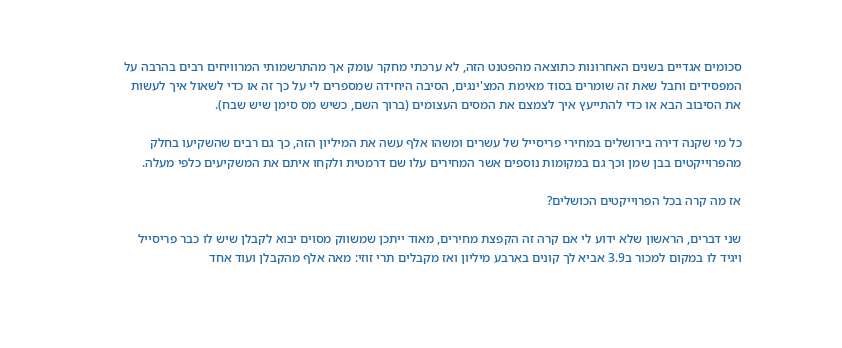סכומים אגדיים בשנים האחרונות כתוצאה מהפטנט הזה, לא ערכתי מחקר עומק אך מהתרשמותי המרוויחים רבים בהרבה על המפסידים וחבל שאת זה שומרים בסוד מאימת המצ'ינגים, הסיבה היחידה שמספרים לי על כך זה או כדי לשאול איך לעשות את הסיבוב הבא או כדי להתייעץ איך לצמצם את המסים העצומים (ברוך השם, כשיש מס סימן שיש שבח).

כל מי שקנה דירה בירושלים במחירי פריסייל של עשרים ומשהו אלף עשה את המיליון הזה, כך גם רבים שהשקיעו בחלק מהפרוייקטים בבן שמן וכך גם במקומות נוספים אשר המחירים עלו שם דרמטית ולקחו איתם את המשקיעים כלפי מעלה.

אז מה קרה בכל הפרוייקטים הכושלים?

שני דברים, הראשון שלא ידוע לי אם קרה זה הקפצת מחירים, מאוד ייתכן שמשווק מסוים יבוא לקבלן שיש לו כבר פריסייל ויגיד לו במקום למכור ב3.9 אביא לך קונים בארבע מיליון ואז מקבלים תרי זוזי: מאה אלף מהקבלן ועוד אחד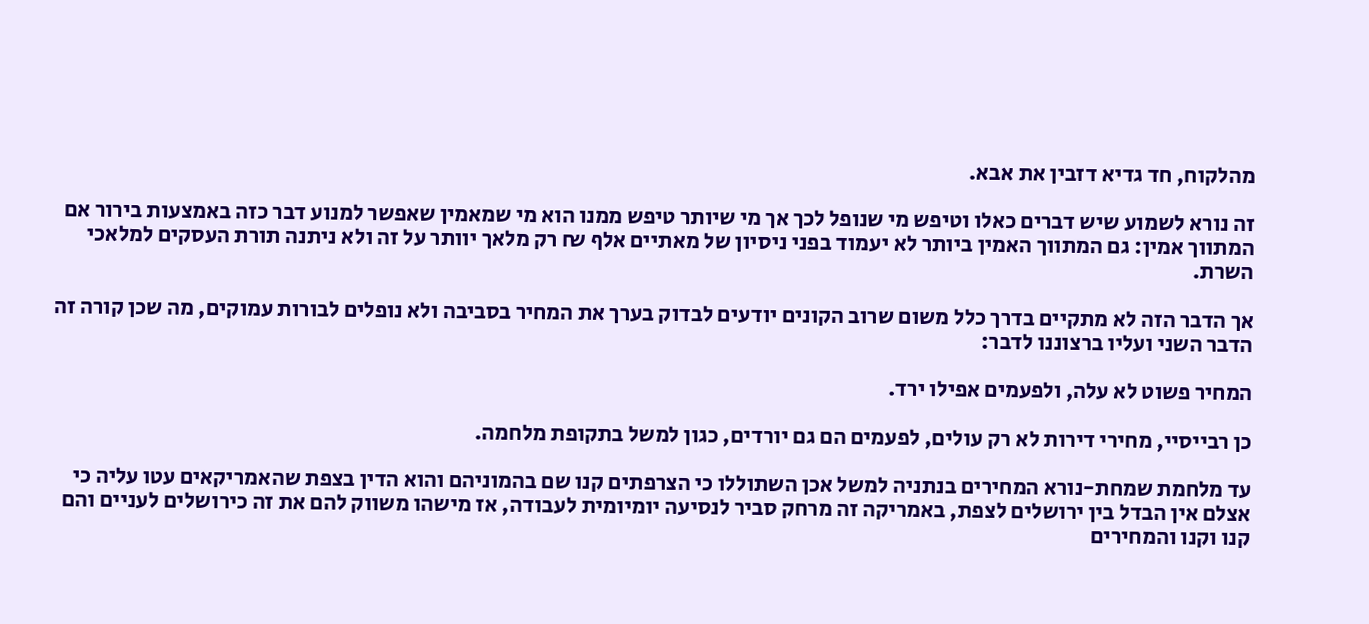מהלקוח, חד גדיא דזבין את אבא.

זה נורא לשמוע שיש דברים כאלו וטיפש מי שנופל לכך אך מי שיותר טיפש ממנו הוא מי שמאמין שאפשר למנוע דבר כזה באמצעות בירור אם המתווך אמין: גם המתווך האמין ביותר לא יעמוד בפני ניסיון של מאתיים אלף ₪ רק מלאך יוותר על זה ולא ניתנה תורת העסקים למלאכי השרת.

אך הדבר הזה לא מתקיים בדרך כלל משום שרוב הקונים יודעים לבדוק בערך את המחיר בסביבה ולא נופלים לבורות עמוקים, מה שכן קורה זה הדבר השני ועליו ברצוננו לדבר:

המחיר פשוט לא עלה, ולפעמים אפילו ירד.

כן רבייסיי, מחירי דירות לא רק עולים, לפעמים הם גם יורדים, כגון למשל בתקופת מלחמה.

עד מלחמת שמחת-נורא המחירים בנתניה למשל אכן השתוללו כי הצרפתים קנו שם בהמוניהם והוא הדין בצפת שהאמריקאים עטו עליה כי אצלם אין הבדל בין ירושלים לצפת, באמריקה זה מרחק סביר לנסיעה יומיומית לעבודה, אז מישהו משווק להם את זה כירושלים לעניים והם קנו וקנו והמחירים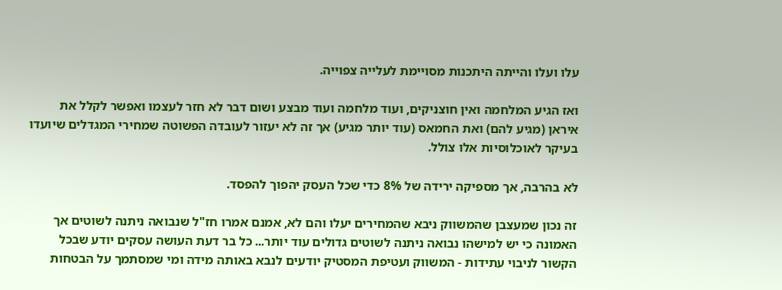עלו ועלו והייתה היתכנות מסויימת לעלייה צפוייה.

ואז הגיע המלחמה ואין חוצניקים, ועוד מלחמה ועוד מבצע ושום דבר לא חזר לעצמו ואפשר לקלל את איראן (מגיע להם) ואת החמאס (עוד יותר מגיע) אך זה לא יעזור לעובדה הפשוטה שמחירי המגדלים שיועדו בעיקר לאוכלוסיות אלו צולל.

לא בהרבה, אך מספיקה ירידה של 8% כדי שכל העסק יהפוך להפסד.

זה נכון שמעצבן שהמשווק ניבא שהמחירים יעלו והם לא, אמנם אמרו חז"ל שנבואה ניתנה לשוטים אך האמונה כי יש למישהו נבואה ניתנה לשוטים גדולים עוד יותר... כל בר דעת העושה עסקים יודע שבכל הקשור לניבוי עתידות - המשווק ועטיפת המסטיק יודעים לנבא באותה מידה ומי שמסתמך על הבטחות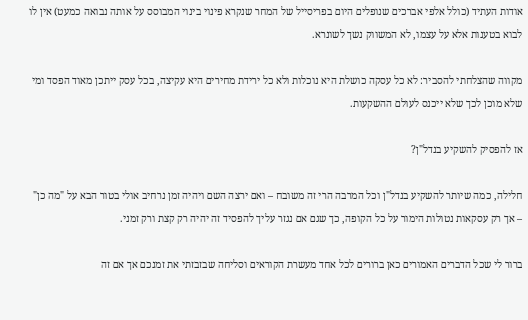אודות העתיד (כולל אלפי אברכים שנופלים היום בפריסייל של המחר שנקרא פינוי בינוי המבוסס על אותה נבואה כמעט) אין לו לבוא בטענות אלא על עצמו, לא המשווק נשך לשונרא.

מקווה שהצלחתי להסביר: לא כל עסקה כושלת היא נוכלות ולא כל ירידת מחירים היא עקיצה, בכל עסק ייתכן מאוד הפסד ומי שלא מוכן לכך שלא ייכנס לעולם ההשקעות.

אז להפסיק להשקיע בנדל"ן?

חלילה, כמה שיותר להשקיע בנדל"ן וכל המרבה הרי זה משובח – ואם ירצה השם ויהיה זמן נרחיב אולי בטור הבא על "מה כן" – אך רק עסקאות נטולות הימור על כל הקופה, כך שגם אם נגזר עליך להפסיד זה יהיה רק קצת ורק זמני.

ברור לי שכל הדברים האמורים כאן ברורים לכל אחד מעשרת הקוראים וסליחה שבזבזתי את זמנכם אך אם זה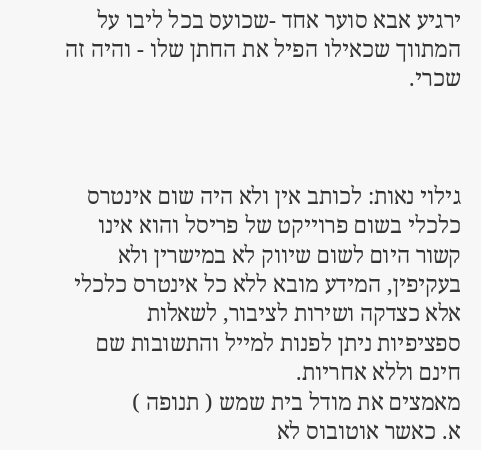ירגיע אבא סוער אחד -שכועס בכל ליבו על המתווך שכאילו הפיל את החתן שלו - והיה זה שכרי.



גילוי נאות: לכותב אין ולא היה שום אינטרס כלכלי בשום פרוייקט של פריסל והוא אינו קשור היום לשום שיווק לא במישרין ולא בעקיפין, המידע מובא ללא כל אינטרס כלכלי אלא כצדקה ושירות לציבור, לשאלות ספציפיות ניתן לפנות למייל והתשובות שם חינם וללא אחריות.
מאמצים את מודל בית שמש ( תנופה )
א. כאשר אוטובוס לא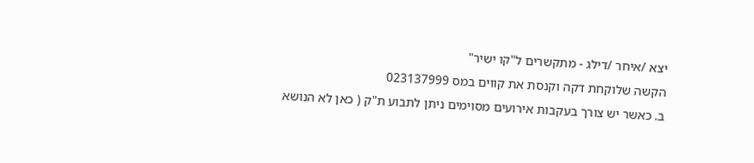יצא /איחר /דילג - מתקשרים ל"קו ישיר"
הקשה שלוקחת דקה וקנסת את קווים במס 023137999
ב. כאשר יש צורך בעקבות אירועים מסוימים ניתן לתבוע ת"ק ( כאן לא הנושא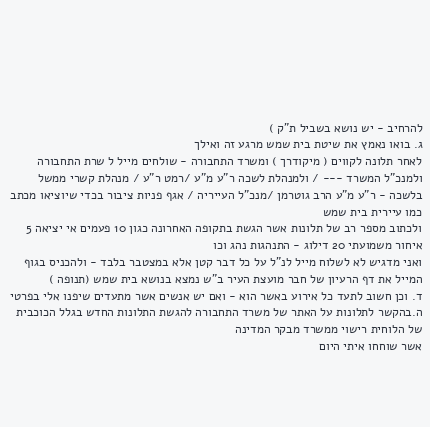להרחיב - יש נושא בשביל ת"ק )
ג. בואו נאמץ את שיטת בית שמש מרגע זה ואילך
לאחר תלונה לקווים ( מיקודרך ) ומשרד התחבורה - שולחים מייל ל שרת התחבורה ולמנכ"ל המשרד --- / ולמנהלת לשכה ר"ע מ"ע /רמט ר"ע / מנהלת קשרי ממשל בלשכה - ר"ע מ"ע הרב גוטרמן /מנכ"ל העייריה / אגף פניות ציבור בכדי שיוציאו מכתב כמו עיירית בית שמש
ולכתוב מספר רב של תלונות אשר הגשת בתקופה האחרונה כגון 10 פעמים אי יציאה 5 איחור משמועתי 20 דילוג - התנהגות נהג וכו
ואני מדגיש לא לשלוח מייל לנ"ל על כל דבר קטן אלא במצטבר בלבד - ולהכניס בגוף המייל את דף הרעיון של חבר מועצת העיר ב"ש נמצא בנושא בית שמש (תנופה )
ד. וכן חשוב לתעד כל אירוע באשר הוא - ואם יש אנשים אשר מתעדים שיפנו אלי בפרטי
ה.בהקשר לתלונות על האתר של משרד התחבורה להגשת התלונות החדש בגלל הכוכבית של הלוחית רישוי ממשרד מבקר המדינה
אשר שוחחו איתי היום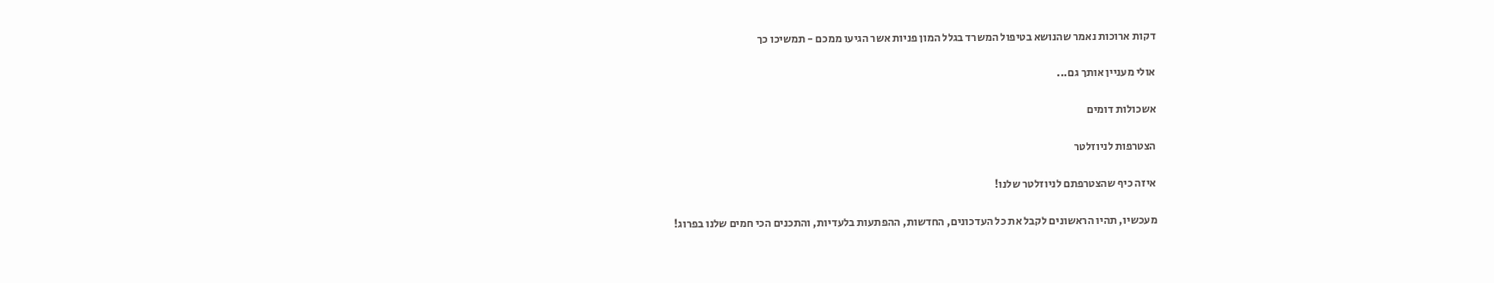דקות ארוכות נאמר שהנושא בטיפול המשרד בגלל המון פניות אשר הגיעו ממכם - תמשיכו כך

אולי מעניין אותך גם...

אשכולות דומים

הצטרפות לניוזלטר

איזה כיף שהצטרפתם לניוזלטר שלנו!

מעכשיו, תהיו הראשונים לקבל את כל העדכונים, החדשות, ההפתעות בלעדיות, והתכנים הכי חמים שלנו בפרוג!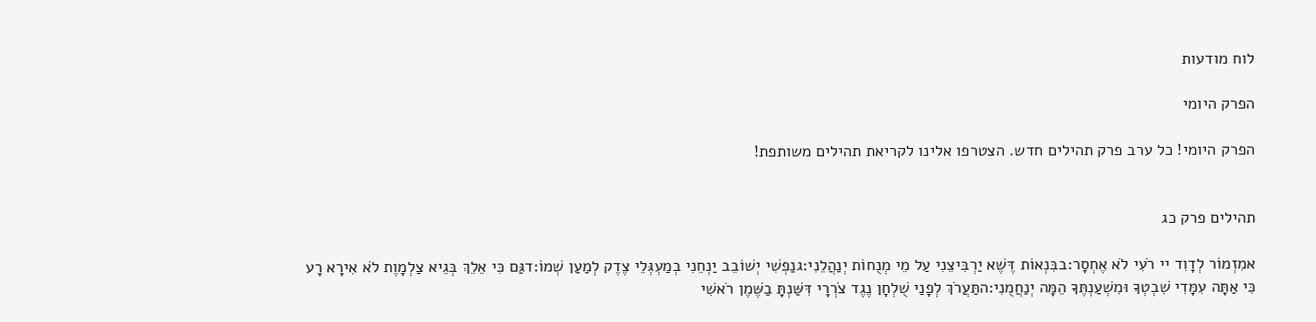לוח מודעות

הפרק היומי

הפרק היומי! כל ערב פרק תהילים חדש. הצטרפו אלינו לקריאת תהילים משותפת!


תהילים פרק כג

אמִזְמוֹר לְדָוִד יי רֹעִי לֹא אֶחְסָר:בבִּנְאוֹת דֶּשֶׁא יַרְבִּיצֵנִי עַל מֵי מְנֻחוֹת יְנַהֲלֵנִי:גנַפְשִׁי יְשׁוֹבֵב יַנְחֵנִי בְמַעְגְּלֵי צֶדֶק לְמַעַן שְׁמוֹ:דגַּם כִּי אֵלֵךְ בְּגֵיא צַלְמָוֶת לֹא אִירָא רָע כִּי אַתָּה עִמָּדִי שִׁבְטְךָ וּמִשְׁעַנְתֶּךָ הֵמָּה יְנַחֲמֻנִי:התַּעֲרֹךְ לְפָנַי שֻׁלְחָן נֶגֶד צֹרְרָי דִּשַּׁנְתָּ בַשֶּׁמֶן רֹאשִׁי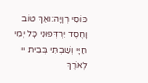כּוֹסִי רְוָיָה:ואַךְ טוֹב וָחֶסֶד יִרְדְּפוּנִי כָּל יְמֵי חַיָּי וְשַׁבְתִּי בְּבֵית יי לְאֹרֶךְ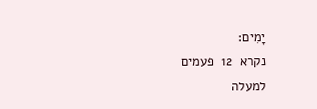יָמִים:
נקרא  12  פעמים
למעלה